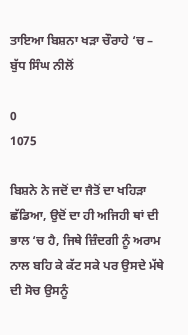ਤਾਇਆ ਬਿਸ਼ਨਾ ਖੜਾ ਚੌਰਾਹੇ ‘ਚ – ਬੁੱਧ ਸਿੰਘ ਨੀਲੋਂ

0
1075

ਬਿਸ਼ਨੇ ਨੇ ਜਦੋਂ ਦਾ ਜੈਤੋਂ ਦਾ ਖਹਿੜਾ ਛੱਡਿਆ, ਉਦੋਂ ਦਾ ਹੀ ਅਜਿਹੀ ਥਾਂ ਦੀ ਭਾਲ ‘ਚ ਹੈ, ਜਿਥੇ ਜ਼ਿੰਦਗੀ ਨੂੰ ਅਰਾਮ ਨਾਲ ਬਹਿ ਕੇ ਕੱਟ ਸਕੇ ਪਰ ਉਸਦੇ ਮੱਥੇ ਦੀ ਸੋਚ ਉਸਨੂੰ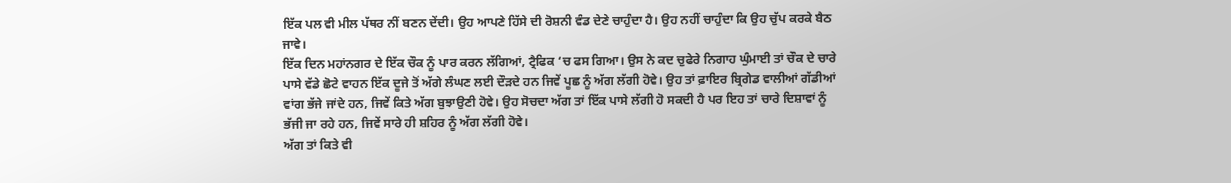ਇੱਕ ਪਲ ਵੀ ਮੀਲ ਪੱਥਰ ਨੀਂ ਬਣਨ ਦੇਂਦੀ। ਉਹ ਆਪਣੇ ਹਿੱਸੇ ਦੀ ਰੋਸ਼ਨੀ ਵੰਡ ਦੇਣੇ ਚਾਹੁੰਦਾ ਹੈ। ਉਹ ਨਹੀਂ ਚਾਹੁੰਦਾ ਕਿ ਉਹ ਚੁੱਪ ਕਰਕੇ ਬੈਠ ਜਾਵੇ।
ਇੱਕ ਦਿਨ ਮਹਾਂਨਗਰ ਦੇ ਇੱਕ ਚੌਕ ਨੂੰ ਪਾਰ ਕਰਨ ਲੱਗਿਆਂ, ਟ੍ਰੈਫਿਕ ‘ਚ ਫਸ ਗਿਆ। ਉਸ ਨੇ ਕਦ ਚੁਫੇਰੇ ਨਿਗਾਹ ਘੁੰਮਾਈ ਤਾਂ ਚੌਕ ਦੇ ਚਾਰੇ ਪਾਸੇ ਵੱਡੇ ਛੋਟੇ ਵਾਹਨ ਇੱਕ ਦੂਜੇ ਤੋਂ ਅੱਗੇ ਲੰਘਣ ਲਈ ਦੌੜਦੇ ਹਨ ਜਿਵੇਂ ਪੂਛ ਨੂੰ ਅੱਗ ਲੱਗੀ ਹੋਵੇ। ਉਹ ਤਾਂ ਫ਼ਾਇਰ ਬ੍ਰਿਗੇਡ ਵਾਲੀਆਂ ਗੱਡੀਆਂ ਵਾਂਗ ਭੱਜੇ ਜਾਂਦੇ ਹਨ, ਜਿਵੇਂ ਕਿਤੇ ਅੱਗ ਬੁਝਾਉਣੀ ਹੋਵੇ। ਉਹ ਸੋਚਦਾ ਅੱਗ ਤਾਂ ਇੱਕ ਪਾਸੇ ਲੱਗੀ ਹੋ ਸਕਦੀ ਹੈ ਪਰ ਇਹ ਤਾਂ ਚਾਰੇ ਦਿਸ਼ਾਵਾਂ ਨੂੰ ਭੱਜੀ ਜਾ ਰਹੇ ਹਨ, ਜਿਵੇਂ ਸਾਰੇ ਹੀ ਸ਼ਹਿਰ ਨੂੰ ਅੱਗ ਲੱਗੀ ਹੋਵੇ।
ਅੱਗ ਤਾਂ ਕਿਤੇ ਵੀ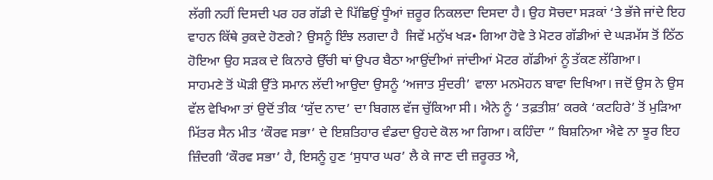ਲੱਗੀ ਨਹੀਂ ਦਿਸਦੀ ਪਰ ਹਰ ਗੱਡੀ ਦੇ ਪਿੱਛਿਉਂ ਧੂੰਆਂ ਜ਼ਰੂਰ ਨਿਕਲਦਾ ਦਿਸਦਾ ਹੈ। ਉਹ ਸੋਚਦਾ ਸੜਕਾਂ ‘ਤੇ ਭੱਜੇ ਜਾਂਦੇ ਇਹ ਵਾਹਨ ਕਿੱਥੇ ਰੁਕਦੇ ਹੋਣਗੇ? ਉਸਨੂੰ ਇੰਝ ਲਗਦਾ ਹੈ  ਜਿਵੇਂ ਮਨੁੱਖ ਖੜ• ਗਿਆ ਹੋਵੇ ਤੇ ਮੋਟਰ ਗੱਡੀਆਂ ਦੇ ਘੜਮੱਸ ਤੋਂ ਠਿੱਠ ਹੋਇਆ ਉਹ ਸੜਕ ਦੇ ਕਿਨਾਰੇ ਉੱਚੀ ਥਾਂ ਉਪਰ ਬੈਠਾ ਆਉਂਦੀਆਂ ਜਾਂਦੀਆਂ ਮੋਟਰ ਗੱਡੀਆਂ ਨੂੰ ਤੱਕਣ ਲੱਗਿਆ।
ਸਾਹਮਣੇ ਤੋਂ ਘੋੜੀ ਉੱਤੇ ਸਮਾਨ ਲੱਦੀ ਆਉਦਾ ਉਸਨੂੰ ‘ਅਜਾਤ ਸੁੰਦਰੀ’ ਵਾਲਾ ਮਨਮੋਹਨ ਬਾਵਾ ਦਿਖਿਆ। ਜਦੋਂ ਉਸ ਨੇ ਉਸ ਵੱਲ ਵੇਖਿਆ ਤਾਂ ਉਦੋਂ ਤੀਕ ‘ਯੁੱਦ ਨਾਦ’ ਦਾ ਬਿਗਲ ਵੱਜ ਚੁੱਕਿਆ ਸੀ। ਐਨੇ ਨੂੰ ‘ ਤਫ਼ਤੀਸ਼’ ਕਰਕੇ ‘ਕਟਹਿਰੇ’ ਤੋਂ ਮੁੜਿਆ ਮਿੱਤਰ ਸੈਨ ਮੀਤ ‘ਕੌਰਵ ਸਭਾ’ ਦੇ ਇਸ਼ਤਿਹਾਰ ਵੰਡਦਾ ਉਹਦੇ ਕੋਲ ਆ ਗਿਆ। ਕਹਿੰਦਾ ” ਬਿਸ਼ਨਿਆ ਐਵੇ ਨਾ ਝੂਰ ਇਹ ਜ਼ਿੰਦਗੀ ‘ਕੌਰਵ ਸਭਾ’ ਹੈ, ਇਸਨੂੰ ਹੁਣ ‘ਸੁਧਾਰ ਘਰ’ ਲੈ ਕੇ ਜਾਣ ਦੀ ਜ਼ਰੂਰਤ ਐ,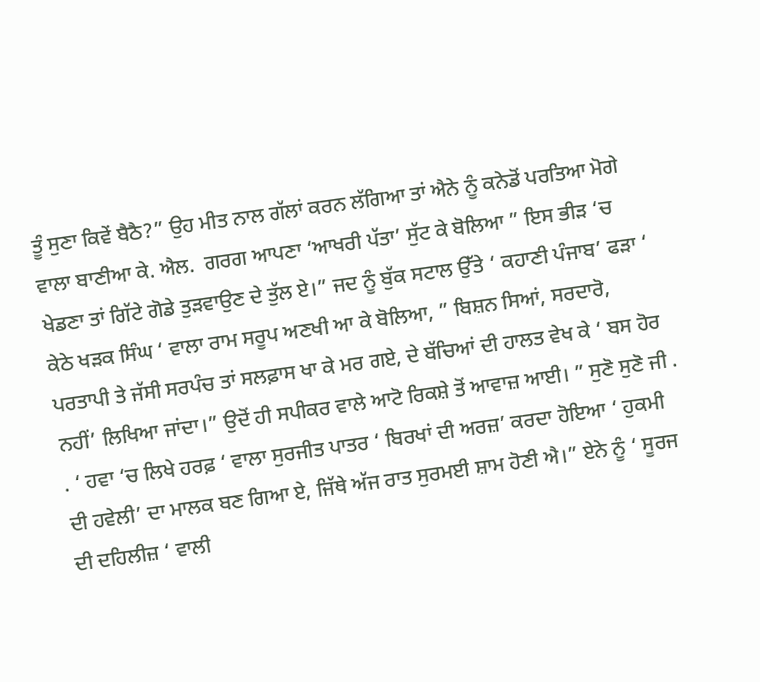ਤੂੰ ਸੁਣਾ ਕਿਵੇਂ ਬੈਠੈ?” ਉਹ ਮੀਤ ਨਾਲ ਗੱਲਾਂ ਕਰਨ ਲੱਗਿਆ ਤਾਂ ਐਨੇ ਨੂੰ ਕਨੇਡੋਂ ਪਰਤਿਆ ਮੋਗੇ ਵਾਲਾ ਬਾਣੀਆ ਕੇ. ਐਲ.  ਗਰਗ ਆਪਣਾ ‘ਆਖਰੀ ਪੱਤਾ’ ਸੁੱਟ ਕੇ ਬੋਲਿਆ ” ਇਸ ਭੀੜ ‘ਚ ਖੇਡਣਾ ਤਾਂ ਗਿੱਟੇ ਗੋਡੇ ਤੁੜਵਾਉਣ ਦੇ ਤੁੱਲ ਏ।” ਜਦ ਨੂੰ ਬੁੱਕ ਸਟਾਲ ਉੱਤੇ ‘ ਕਹਾਣੀ ਪੰਜਾਬ’ ਫੜਾ ‘ ਕੇਠੇ ਖੜਕ ਸਿੰਘ ‘ ਵਾਲਾ ਰਾਮ ਸਰੂਪ ਅਣਖੀ ਆ ਕੇ ਬੋਲਿਆ, ” ਬਿਸ਼ਨ ਸਿਆਂ, ਸਰਦਾਰੋ, ਪਰਤਾਪੀ ਤੇ ਜੱਸੀ ਸਰਪੰਚ ਤਾਂ ਸਲਫ਼ਾਸ ਖਾ ਕੇ ਮਰ ਗਏ, ਦੇ ਬੱਚਿਆਂ ਦੀ ਹਾਲਤ ਵੇਖ ਕੇ ‘ ਬਸ ਹੋਰ ਨਹੀਂ’ ਲਿਖਿਆ ਜਾਂਦਾ।” ਉਦੋਂ ਹੀ ਸਪੀਕਰ ਵਾਲੇ ਆਟੋ ਰਿਕਸ਼ੇ ਤੋਂ ਆਵਾਜ਼ ਆਈ। ” ਸੁਣੋ ਸੁਣੋ ਜੀ . . ‘ ਹਵਾ ‘ਚ ਲਿਖੇ ਹਰਫ਼ ‘ ਵਾਲਾ ਸੁਰਜੀਤ ਪਾਤਰ ‘ ਬਿਰਖਾਂ ਦੀ ਅਰਜ਼’ ਕਰਦਾ ਹੋਇਆ ‘ ਹੁਕਮੀ ਦੀ ਹਵੇਲੀ’ ਦਾ ਮਾਲਕ ਬਣ ਗਿਆ ਏ, ਜਿੱਥੇ ਅੱਜ ਰਾਤ ਸੁਰਮਈ ਸ਼ਾਮ ਹੋਣੀ ਐ।” ਏਨੇ ਨੂੰ ‘ ਸੂਰਜ ਦੀ ਦਹਿਲੀਜ਼ ‘ ਵਾਲੀ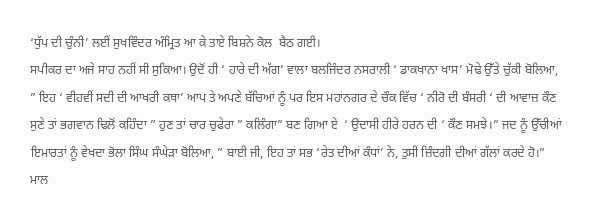‘ਧੁੱਪ ਦੀ ਚੁੰਨੀ’ ਲਈਂ ਸੁਖਵਿੰਦਰ ਅੰਮ੍ਰਿਤ ਆ ਕੇ ਤਾਏ ਬਿਸ਼ਨੇ ਕੋਲ  ਬੈਠ ਗਈ।
ਸਪੀਕਰ ਦਾ ਅਜੇ ਸਾਹ ਨਹੀਂ ਸੀ ਸੁਕਿਆ। ਉਦੋਂ ਹੀ ‘ ਹਾਰੇ ਦੀ ਅੱਗ’ ਵਾਲਾ ਬਲਜਿੰਦਰ ਨਸਰਾਲੀ ‘ ਡਾਕਖਾਨਾ ਖਾਸ’ ਮੋਢੇ ਉੱਤੇ ਚੁੱਕੀ ਬੋਲਿਆ, ” ਇਹ ‘ ਵੀਹਵੀਂ ਸਦੀ ਦੀ ਆਖਰੀ ਕਥਾ’ ਆਪ ਤੇ ਅਪਣੇ ਬੱਚਿਆਂ ਨੂੰ ਪਰ ਇਸ ਮਹਾਂਨਗਰ ਦੇ ਚੌਕ ਵਿੱਚ ‘ ਨੀਰੋ ਦੀ ਬੰਸਰੀ ‘ ਦੀ ਆਵਾਜ਼ ਕੌਣ ਸੁਣੇ ਤਾਂ ਭਗਵਾਨ ਢਿਲੋਂ ਕਹਿੰਦਾ ” ਹੁਣ ਤਾਂ ਚਾਰ ਚੁਫੇਰਾ ” ਕਲਿੰਗਾ” ਬਣ ਗਿਆ ਏ  ‘ ਉਦਾਸੀ ਹੀਰੇ ਹਰਨ ਦੀ ‘ ਕੌਣ ਸਮਝੇ।” ਜਦ ਨੂੰ ਉੱਚੀਆਂ ਇਮਾਰਤਾਂ ਨੂੰ ਵੇਖਦਾ ਭੋਲਾ ਸਿੰਘ ਸੰਘੇੜਾ ਬੋਲਿਆ, ” ਬਾਈ ਜੀ, ਇਹ ਤਾਂ ਸਭ ‘ਰੇਤ ਦੀਆਂ ਕੰਧਾਂ’ ਨੇ, ਤੁਸੀਂ ਜ਼ਿੰਦਗੀ ਦੀਆਂ ਗੱਲਾਂ ਕਰਦੇ ਹੋ।” ਮਾਲ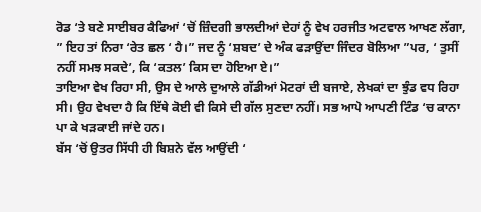ਰੋਡ ‘ਤੇ ਬਣੇ ਸਾਈਬਰ ਕੈਫਿਆਂ ‘ਚੋਂ ਜ਼ਿੰਦਗੀ ਭਾਲਦੀਆਂ ਦੇਹਾਂ ਨੂੰ ਵੇਖ ਹਰਜੀਤ ਅਟਵਾਲ ਆਖਣ ਲੱਗਾ, ” ਇਹ ਤਾਂ ਨਿਰਾ ‘ਰੇਤ ਛਲ ‘ ਹੈ।” ਜਦ ਨੂੰ ‘ਸ਼ਬਦ’ ਦੇ ਅੰਕ ਫੜਾਉਂਦਾ ਜਿੰਦਰ ਬੋਲਿਆ ”ਪਰ, ‘ ਤੁਸੀਂ ਨਹੀਂ ਸਮਝ ਸਕਦੇ’, ਕਿ ‘ਕਤਲ’ ਕਿਸ ਦਾ ਹੋਇਆ ਏ।”
ਤਾਇਆ ਵੇਖ ਰਿਹਾ ਸੀ, ਉਸ ਦੇ ਆਲੇ ਦੁਆਲੇ ਗੱਡੀਆਂ ਮੋਟਰਾਂ ਦੀ ਬਜਾਏ, ਲੇਖਕਾਂ ਦਾ ਝੁੰਡ ਵਧ ਰਿਹਾ ਸੀ। ਉਹ ਵੇਖਦਾ ਹੈ ਕਿ ਇੱਥੇ ਕੋਈ ਵੀ ਕਿਸੇ ਦੀ ਗੱਲ ਸੁਣਦਾ ਨਹੀਂ। ਸਭ ਆਪੋ ਆਪਣੀ ਟਿੰਡ ‘ਚ ਕਾਨਾ  ਪਾ ਕੇ ਖੜਕਾਈ ਜਾਂਦੇ ਹਨ।
ਬੱਸ ‘ਚੋਂ ਉਤਰ ਸਿੱਧੀ ਹੀ ਬਿਸ਼ਨੇ ਵੱਲ ਆਉਂਦੀ ‘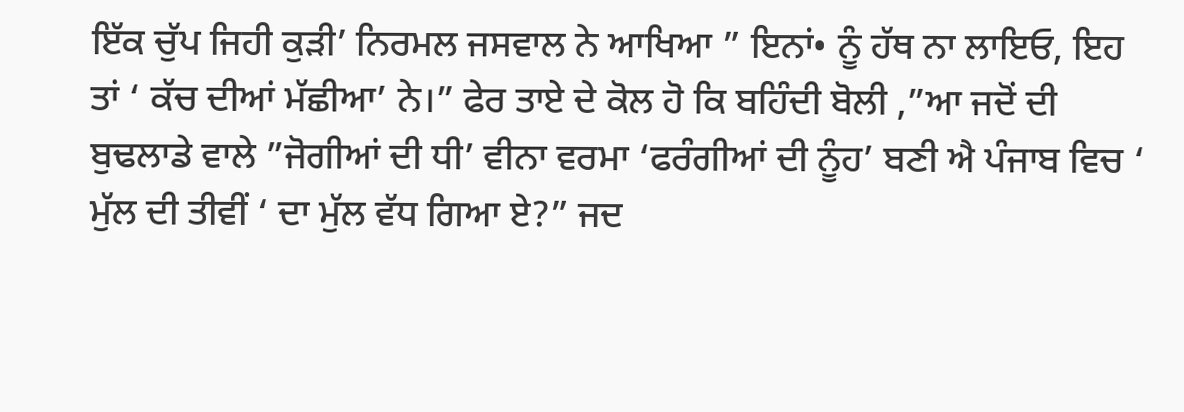ਇੱਕ ਚੁੱਪ ਜਿਹੀ ਕੁੜੀ’ ਨਿਰਮਲ ਜਸਵਾਲ ਨੇ ਆਖਿਆ ” ਇਨਾਂ• ਨੂੰ ਹੱਥ ਨਾ ਲਾਇਓ, ਇਹ ਤਾਂ ‘ ਕੱਚ ਦੀਆਂ ਮੱਛੀਆ’ ਨੇ।” ਫੇਰ ਤਾਏ ਦੇ ਕੋਲ ਹੋ ਕਿ ਬਹਿੰਦੀ ਬੋਲੀ ,”ਆ ਜਦੋਂ ਦੀ ਬੁਢਲਾਡੇ ਵਾਲੇ ”ਜੋਗੀਆਂ ਦੀ ਧੀ’ ਵੀਨਾ ਵਰਮਾ ‘ਫਰੰਗੀਆਂ ਦੀ ਨੂੰਹ’ ਬਣੀ ਐ ਪੰਜਾਬ ਵਿਚ ‘ ਮੁੱਲ ਦੀ ਤੀਵੀਂ ‘ ਦਾ ਮੁੱਲ ਵੱਧ ਗਿਆ ਏ?” ਜਦ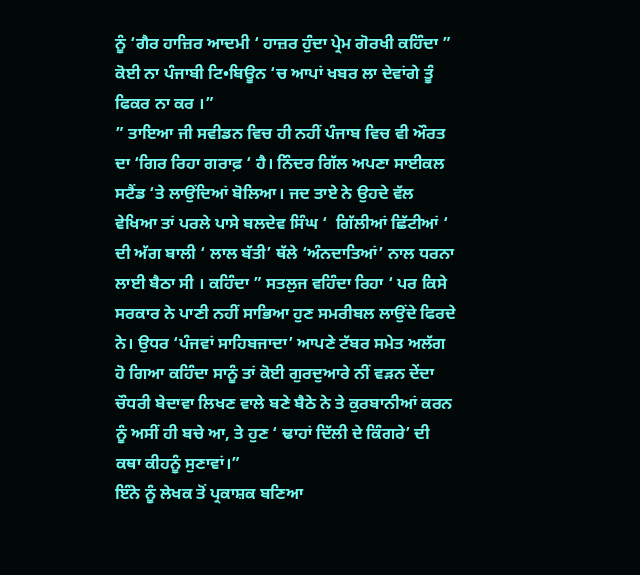ਨੂੰ ‘ਗੈਰ ਹਾਜ਼ਿਰ ਆਦਮੀ ‘ ਹਾਜ਼ਰ ਹੁੰਦਾ ਪ੍ਰੇਮ ਗੋਰਖੀ ਕਹਿੰਦਾ ” ਕੋਈ ਨਾ ਪੰਜਾਬੀ ਟਿ•ਬਿਊਨ ‘ਚ ਆਪਾਂ ਖਬਰ ਲਾ ਦੇਵਾਂਗੇ ਤੂੰ ਫਿਕਰ ਨਾ ਕਰ ।”
” ਤਾਇਆ ਜੀ ਸਵੀਡਨ ਵਿਚ ਹੀ ਨਹੀਂ ਪੰਜਾਬ ਵਿਚ ਵੀ ਔਰਤ ਦਾ ‘ਗਿਰ ਰਿਹਾ ਗਰਾਫ਼ ‘ ਹੈ। ਨਿੰਦਰ ਗਿੱਲ ਅਪਣਾ ਸਾਈਕਲ ਸਟੈਂਡ ‘ਤੇ ਲਾਉਂਦਿਆਂ ਬੋਲਿਆ। ਜਦ ਤਾਏ ਨੇ ਉਹਦੇ ਵੱਲ ਵੇਖਿਆ ਤਾਂ ਪਰਲੇ ਪਾਸੇ ਬਲਦੇਵ ਸਿੰਘ ‘  ਗਿੱਲੀਆਂ ਛਿੱਟੀਆਂ ‘ ਦੀ ਅੱਗ ਬਾਲੀ ‘ ਲਾਲ ਬੱਤੀ’ ਥੱਲੇ ‘ਅੰਨਦਾਤਿਆਂ’ ਨਾਲ ਧਰਨਾ ਲਾਈ ਬੈਠਾ ਸੀ । ਕਹਿੰਦਾ ” ਸਤਲੁਜ ਵਹਿੰਦਾ ਰਿਹਾ ‘ ਪਰ ਕਿਸੇ ਸਰਕਾਰ ਨੇ ਪਾਣੀ ਨਹੀਂ ਸਾਭਿਆ ਹੁਣ ਸਮਰੀਬਲ ਲਾਉਂਦੇ ਫਿਰਦੇ ਨੇ। ਉਧਰ ‘ਪੰਜਵਾਂ ਸਾਹਿਬਜਾਦਾ’ ਆਪਣੇ ਟੱਬਰ ਸਮੇਤ ਅਲੱਗ ਹੋ ਗਿਆ ਕਹਿੰਦਾ ਸਾਨੂੰ ਤਾਂ ਕੋਈ ਗੁਰਦੁਆਰੇ ਨੀਂ ਵੜਨ ਦੇਂਦਾ ਚੌਧਰੀ ਬੇਦਾਵਾ ਲਿਖਣ ਵਾਲੇ ਬਣੇ ਬੈਠੇ ਨੇ ਤੇ ਕੁਰਬਾਨੀਆਂ ਕਰਨ ਨੂੰ ਅਸੀਂ ਹੀ ਬਚੇ ਆ, ਤੇ ਹੁਣ ‘ ਢਾਹਾਂ ਦਿੱਲੀ ਦੇ ਕਿੰਗਰੇ’ ਦੀ ਕਥਾ ਕੀਹਨੂੰ ਸੁਣਾਵਾਂ।”
ਇੰਨੇ ਨੂੰ ਲੇਖਕ ਤੋਂ ਪ੍ਰਕਾਸ਼ਕ ਬਣਿਆ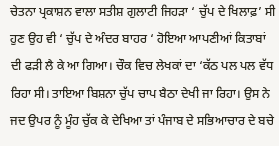ਚੇਤਨਾ ਪ੍ਰਕਾਸ਼ਨ ਵਾਲਾ ਸਤੀਸ਼ ਗੁਲਾਟੀ ਜਿਹੜਾ ‘ ਚੁੱਪ ਦੇ ਖਿਲਾਫ਼’ ਸੀ ਹੁਣ ਉਹ ਵੀ ‘ ਚੁੱਪ ਦੇ ਅੰਦਰ ਬਾਹਰ ‘ ਹੋਇਆ ਆਪਣੀਆਂ ਕਿਤਾਬਾਂ ਦੀ ਫੜੀ ਲੈ ਕੇ ਆ ਗਿਆ। ਚੌਕ ਵਿਚ ਲੇਖਕਾਂ ਦਾ ‘ਕੱਠ ਪਲ ਪਲ ਵੱਧ ਰਿਹਾ ਸੀ। ਤਾਇਆ ਬਿਸ਼ਨਾ ਚੁੱਪ ਚਾਪ ਬੈਠਾ ਦੇਖੀ ਜਾ ਰਿਹਾ। ਉਸ ਨੇ ਜਦ ਉਪਰ ਨੂੰ ਮੂੰਹ ਚੁੱਕ ਕੇ ਦੇਖਿਆ ਤਾਂ ਪੰਜਾਬ ਦੇ ਸਭਿਆਚਾਰ ਦੇ ਬਚੇ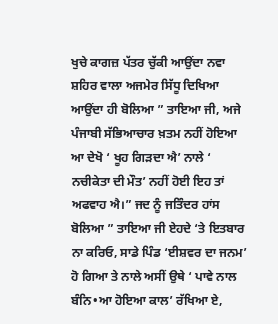ਖੁਚੇ ਕਾਗਜ਼ ਪੱਤਰ ਚੁੱਕੀ ਆਉਂਦਾ ਨਵਾ ਸ਼ਹਿਰ ਵਾਲਾ ਅਜਮੇਰ ਸਿੱਧੂ ਦਿਖਿਆ ਆਉਂਦਾ ਹੀ ਬੋਲਿਆ ” ਤਾਇਆ ਜੀ, ਅਜੇ ਪੰਜਾਬੀ ਸੱਭਿਆਚਾਰ ਖ਼ਤਮ ਨਹੀਂ ਹੋਇਆ ਆ ਦੇਖੋ ‘ ਖੂਹ ਗਿੜਦਾ ਐ’ ਨਾਲੇ ‘ ਨਚੀਕੇਤਾ ਦੀ ਮੌਤ’ ਨਹੀਂ ਹੋਈ ਇਹ ਤਾਂ ਅਫਵਾਹ ਐ।” ਜਦ ਨੂੰ ਜਤਿੰਦਰ ਹਾਂਸ ਬੋਲਿਆ ” ਤਾਇਆ ਜੀ ਏਹਦੇ ‘ਤੇ ਇਤਬਾਰ ਨਾ ਕਰਿਓ, ਸਾਡੇ ਪਿੰਡ ‘ਈਸ਼ਵਰ ਦਾ ਜਨਮ’ ਹੋ ਗਿਆ ਤੇ ਨਾਲੇ ਅਸੀਂ ਉਥੇ ‘ ਪਾਵੇ ਨਾਲ ਬੰਨਿ•ਆ ਹੋਇਆ ਕਾਲ’ ਰੱਖਿਆ ਏ,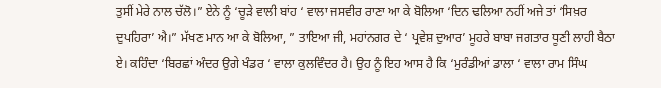ਤੁਸੀਂ ਮੇਰੇ ਨਾਲ ਚੱਲੋ।” ਏਨੇ ਨੂੰ ‘ਚੂੜੇ ਵਾਲੀ ਬਾਂਹ ‘ ਵਾਲਾ ਜਸਵੀਰ ਰਾਣਾ ਆ ਕੇ ਬੋਲਿਆ ‘ਦਿਨ ਢਲਿਆ ਨਹੀਂ ਅਜੇ ਤਾਂ ‘ਸਿਖ਼ਰ ਦੁਪਹਿਰਾ’ ਐ।” ਮੱਖਣ ਮਾਨ ਆ ਕੇ ਬੋਲਿਆ, ” ਤਾਇਆ ਜੀ, ਮਹਾਂਨਗਰ ਦੇ ‘ ਪ੍ਰਵੇਸ਼ ਦੁਆਰ’ ਮੂਹਰੇ ਬਾਬਾ ਜਗਤਾਰ ਧੂਣੀ ਲਾਹੀ ਬੈਠਾ ਏ। ਕਹਿੰਦਾ ‘ਬਿਰਛਾਂ ਅੰਦਰ ਉਗੇ ਖੰਡਰ ‘ ਵਾਲਾ ਕੁਲਵਿੰਦਰ ਹੈ। ਉਹ ਨੂੰ ਇਹ ਆਸ ਹੈ ਕਿ ‘ਮੁਰੰਡੀਆਂ ਡਾਲਾ ‘ ਵਾਲਾ ਰਾਮ ਸਿੰਘ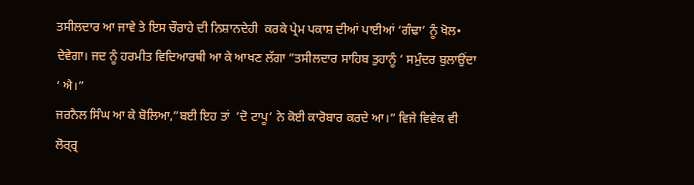ਤਸੀਲਦਾਰ ਆ ਜਾਵੇ ਤੇ ਇਸ ਚੌਰਾਹੇ ਦੀ ਨਿਸ਼ਾਨਦੇਹੀ  ਕਰਕੇ ਪ੍ਰੇਮ ਪਕਾਸ਼ ਦੀਆਂ ਪਾਈਆਂ ‘ਗੰਢਾ’ ਨੂੰ ਖੋਲ• ਦੇਵੇਗਾ। ਜਦ ਨੂੰ ਹਰਮੀਤ ਵਿਦਿਆਰਥੀ ਆ ਕੇ ਆਖਣ ਲੱਗਾ ”ਤਸੀਲਦਾਰ ਸਾਹਿਬ ਤੁਹਾਨੂੰ ‘ ਸਮੁੰਦਰ ਬੁਲਾਉਂਦਾ ‘ ਐ।”
ਜਰਨੈਲ ਸਿੰਘ ਆ ਕੇ ਬੋਲਿਆ,”ਬਈ ਇਹ ਤਾਂ  ‘ਦੋ ਟਾਪੂ’ ਨੇ ਕੋਈ ਕਾਰੋਬਾਰ ਕਰਦੇ ਆ।” ਵਿਜੇ ਵਿਵੇਕ ਵੀ ਲੋਰ੍ਰ੍ਰ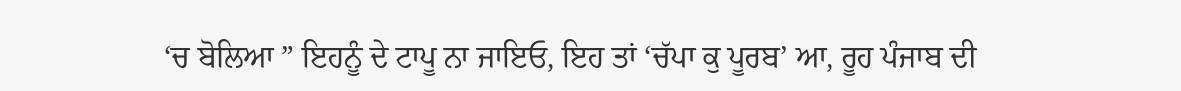‘ਚ ਬੋਲਿਆ ” ਇਹਨੂੰ ਦੇ ਟਾਪੂ ਨਾ ਜਾਇਓ, ਇਹ ਤਾਂ ‘ਚੱਪਾ ਕੁ ਪੂਰਬ’ ਆ, ਰੂਹ ਪੰਜਾਬ ਦੀ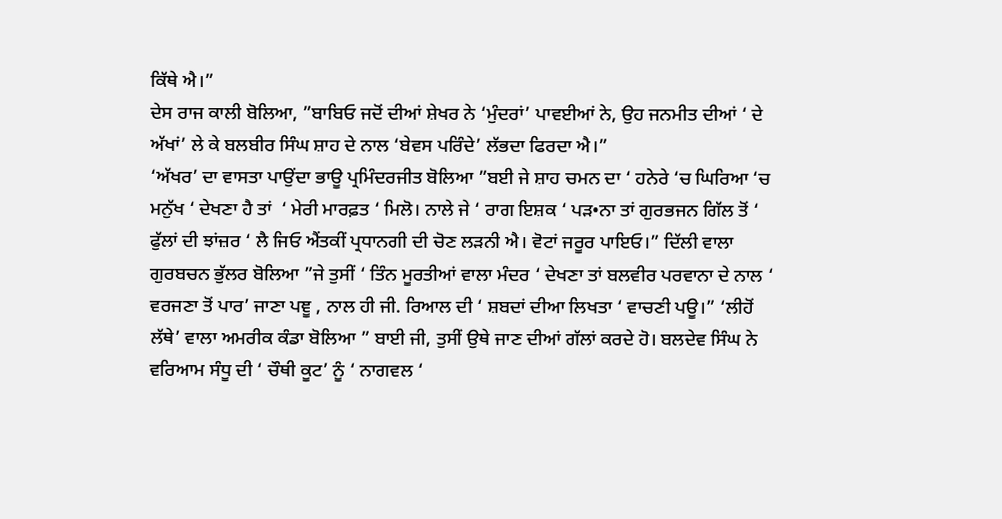ਕਿੱਥੇ ਐ।”
ਦੇਸ ਰਾਜ ਕਾਲੀ ਬੋਲਿਆ, ”ਬਾਬਿਓ ਜਦੋਂ ਦੀਆਂ ਸ਼ੇਖਰ ਨੇ ‘ਮੁੰਦਰਾਂ’ ਪਾਵਈਆਂ ਨੇ, ਉਹ ਜਨਮੀਤ ਦੀਆਂ ‘ ਦੇ ਅੱਖਾਂ’ ਲੇ ਕੇ ਬਲਬੀਰ ਸਿੰਘ ਸ਼ਾਹ ਦੇ ਨਾਲ ‘ਬੇਵਸ ਪਰਿੰਦੇ’ ਲੱਭਦਾ ਫਿਰਦਾ ਐ।”
‘ਅੱਖਰ’ ਦਾ ਵਾਸਤਾ ਪਾਉਂਦਾ ਭਾਊ ਪ੍ਰਮਿੰਦਰਜੀਤ ਬੋਲਿਆ ”ਬਈ ਜੇ ਸ਼ਾਹ ਚਮਨ ਦਾ ‘ ਹਨੇਰੇ ‘ਚ ਘਿਰਿਆ ‘ਚ ਮਨੁੱਖ ‘ ਦੇਖਣਾ ਹੈ ਤਾਂ  ‘ ਮੇਰੀ ਮਾਰਫ਼ਤ ‘ ਮਿਲੋ। ਨਾਲੇ ਜੇ ‘ ਰਾਗ ਇਸ਼ਕ ‘ ਪੜ•ਨਾ ਤਾਂ ਗੁਰਭਜਨ ਗਿੱਲ ਤੋਂ ‘ ਫੁੱਲਾਂ ਦੀ ਝਾਂਜ਼ਰ ‘ ਲੈ ਜਿਓ ਐਂਤਕੀਂ ਪ੍ਰਧਾਨਗੀ ਦੀ ਚੋਣ ਲੜਨੀ ਐ। ਵੋਟਾਂ ਜਰੂਰ ਪਾਇਓ।” ਦਿੱਲੀ ਵਾਲਾ ਗੁਰਬਚਨ ਭੁੱਲਰ ਬੋਲਿਆ ”ਜੇ ਤੁਸੀਂ ‘ ਤਿੰਨ ਮੂਰਤੀਆਂ ਵਾਲਾ ਮੰਦਰ ‘ ਦੇਖਣਾ ਤਾਂ ਬਲਵੀਰ ਪਰਵਾਨਾ ਦੇ ਨਾਲ ‘ ਵਰਜਣਾ ਤੋਂ ਪਾਰ’ ਜਾਣਾ ਪਞੂ , ਨਾਲ ਹੀ ਜੀ. ਰਿਆਲ ਦੀ ‘ ਸ਼ਬਦਾਂ ਦੀਆ ਲਿਖਤਾ ‘ ਵਾਚਣੀ ਪਊ।” ‘ਲੀਹੋਂ ਲੱਥੇ’ ਵਾਲਾ ਅਮਰੀਕ ਕੰਡਾ ਬੋਲਿਆ ” ਬਾਈ ਜੀ, ਤੁਸੀਂ ਉਥੇ ਜਾਣ ਦੀਆਂ ਗੱਲਾਂ ਕਰਦੇ ਹੋ। ਬਲਦੇਵ ਸਿੰਘ ਨੇ ਵਰਿਆਮ ਸੰਧੂ ਦੀ ‘ ਚੌਥੀ ਕੂਟ’ ਨੂੰ ‘ ਨਾਗਵਲ ‘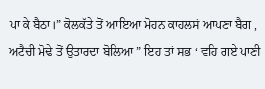ਪਾ ਕੇ ਬੈਠਾ।” ਕੋਲਕੱਤੇ ਤੋਂ ਆਇਆ ਮੋਹਨ ਕਾਹਲਸਂ ਆਪਣਾ ਬੈਗ , ਅਟੈਚੀ ਮੋਢੇ ਤੋਂ ਉਤਾਰਦਾ ਬੋਲਿਆ ” ਇਹ ਤਾਂ ਸਭ ‘ ਵਹਿ ਗਏ ਪਾਣੀ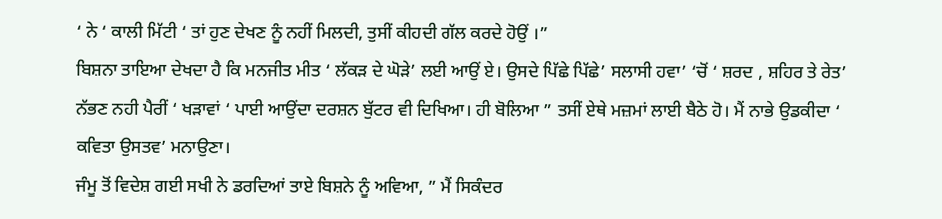‘ ਨੇ ‘ ਕਾਲੀ ਮਿੱਟੀ ‘ ਤਾਂ ਹੁਣ ਦੇਖਣ ਨੂੰ ਨਹੀਂ ਮਿਲਦੀ, ਤੁਸੀਂ ਕੀਹਦੀ ਗੱਲ ਕਰਦੇ ਹੋਉਂ ।”
ਬਿਸ਼ਨਾ ਤਾਇਆ ਦੇਖਦਾ ਹੈ ਕਿ ਮਨਜੀਤ ਮੀਤ ‘ ਲੱਕੜ ਦੇ ਘੋੜੇ’ ਲਈ ਆਉਂ ਏ। ਉਸਦੇ ਪਿੱਛੇ ਪਿੱਛੇ’ ਸਲਾਸੀ ਹਵਾ’ ‘ਚੋਂ ‘ ਸ਼ਰਦ , ਸ਼ਹਿਰ ਤੇ ਰੇਤ’ ਨੱਭਣ ਨਹੀ ਪੈਰੀਂ ‘ ਖੜਾਵਾਂ ‘ ਪਾਈ ਆਉਂਦਾ ਦਰਸ਼ਨ ਬੁੱਟਰ ਵੀ ਦਿਖਿਆ। ਹੀ ਬੋਲਿਆ ” ਤਸੀਂ ਏਥੇ ਮਜ਼ਮਾਂ ਲਾਈ ਬੈਠੇ ਹੋ। ਮੈਂ ਨਾਭੇ ਉਡਕੀਦਾ ‘ ਕਵਿਤਾ ਉਸਤਵ’ ਮਨਾਉਣਾ।
ਜੰਮੂ ਤੋਂ ਵਿਦੇਸ਼ ਗਈ ਸਖੀ ਨੇ ਡਰਦਿਆਂ ਤਾਏ ਬਿਸ਼ਨੇ ਨੂੰ ਅਵਿਆ, ” ਮੈਂ ਸਿਕੰਦਰ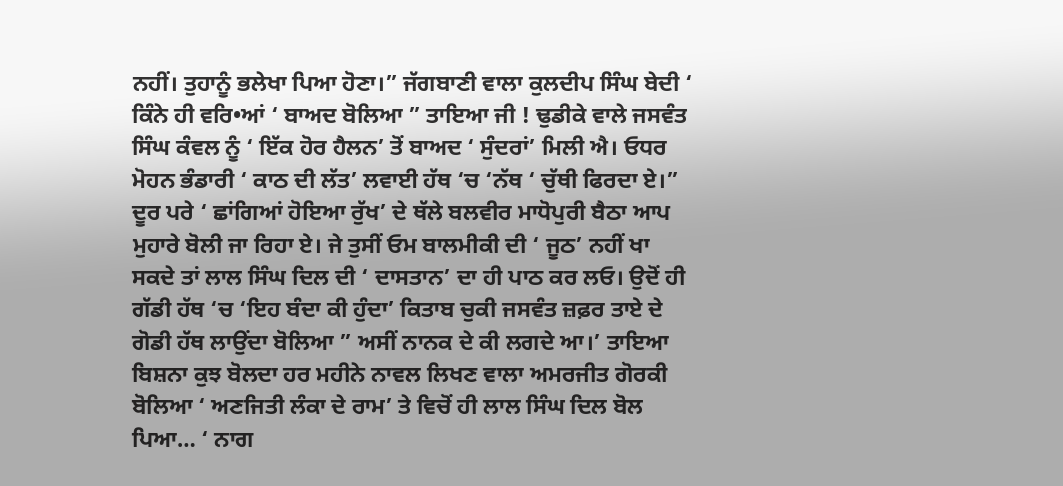ਨਹੀਂ। ਤੁਹਾਨੂੰ ਭਲੇਖਾ ਪਿਆ ਹੋਣਾ।” ਜੱਗਬਾਣੀ ਵਾਲਾ ਕੁਲਦੀਪ ਸਿੰਘ ਬੇਦੀ ‘ ਕਿੰਨੇ ਹੀ ਵਰਿ•ਆਂ ‘ ਬਾਅਦ ਬੋਲਿਆ ” ਤਾਇਆ ਜੀ ! ਢੁਡੀਕੇ ਵਾਲੇ ਜਸਵੰਤ ਸਿੰਘ ਕੰਵਲ ਨੂੰ ‘ ਇੱਕ ਹੋਰ ਹੈਲਨ’ ਤੋਂ ਬਾਅਦ ‘ ਸੁੰਦਰਾਂ’ ਮਿਲੀ ਐ। ਓਧਰ ਮੋਹਨ ਭੰਡਾਰੀ ‘ ਕਾਠ ਦੀ ਲੱਤ’ ਲਵਾਈ ਹੱਥ ‘ਚ ‘ਨੱਥ ‘ ਚੁੱਥੀ ਫਿਰਦਾ ਏ।”
ਦੂਰ ਪਰੇ ‘ ਛਾਂਗਿਆਂ ਹੋਇਆ ਰੁੱਖ’ ਦੇ ਥੱਲੇ ਬਲਵੀਰ ਮਾਧੋਪੁਰੀ ਬੈਠਾ ਆਪ ਮੁਹਾਰੇ ਬੋਲੀ ਜਾ ਰਿਹਾ ਏ। ਜੇ ਤੁਸੀਂ ਓਮ ਬਾਲਮੀਕੀ ਦੀ ‘ ਜੂਠ’ ਨਹੀਂ ਖਾ ਸਕਦੇ ਤਾਂ ਲਾਲ ਸਿੰਘ ਦਿਲ ਦੀ ‘ ਦਾਸਤਾਨ’ ਦਾ ਹੀ ਪਾਠ ਕਰ ਲਓ। ਉਦੋਂ ਹੀ ਗੱਡੀ ਹੱਥ ‘ਚ ‘ਇਹ ਬੰਦਾ ਕੀ ਹੁੰਦਾ’ ਕਿਤਾਬ ਚੁਕੀ ਜਸਵੰਤ ਜ਼ਫ਼ਰ ਤਾਏ ਦੇ ਗੋਡੀ ਹੱਥ ਲਾਉਂਦਾ ਬੋਲਿਆ ” ਅਸੀਂ ਨਾਨਕ ਦੇ ਕੀ ਲਗਦੇ ਆ।’ ਤਾਇਆ ਬਿਸ਼ਨਾ ਕੁਝ ਬੋਲਦਾ ਹਰ ਮਹੀਨੇ ਨਾਵਲ ਲਿਖਣ ਵਾਲਾ ਅਮਰਜੀਤ ਗੋਰਕੀ ਬੋਲਿਆ ‘ ਅਣਜਿਤੀ ਲੰਕਾ ਦੇ ਰਾਮ’ ਤੇ ਵਿਚੋਂ ਹੀ ਲਾਲ ਸਿੰਘ ਦਿਲ ਬੋਲ ਪਿਆ… ‘ ਨਾਗ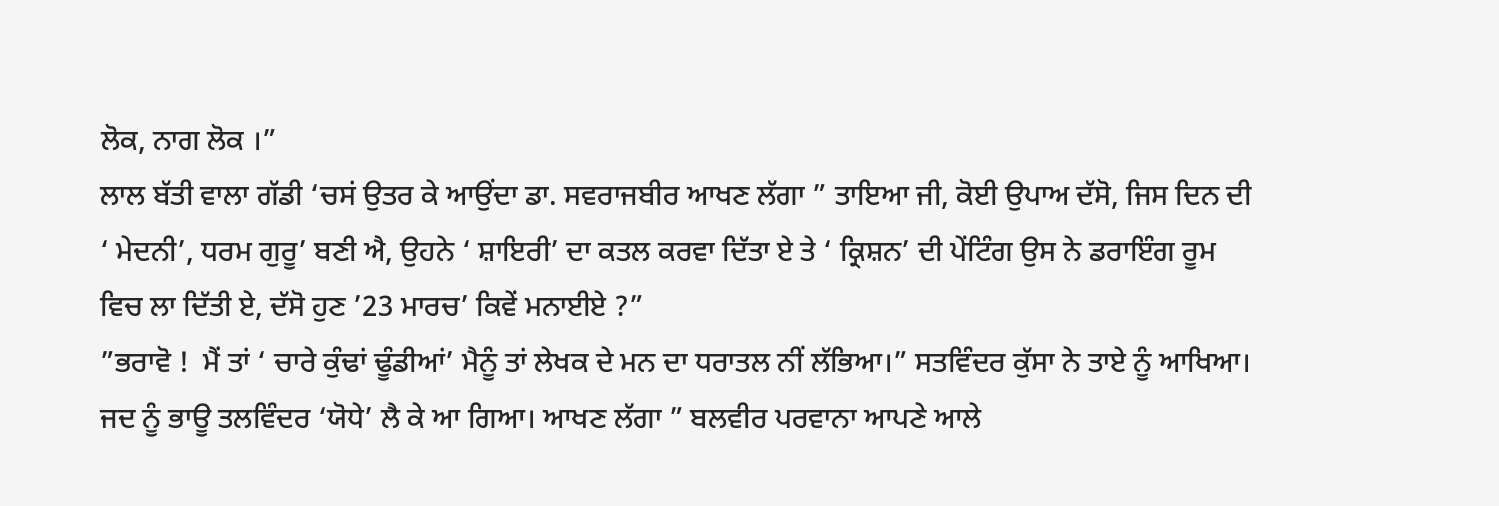ਲੋਕ, ਨਾਗ ਲੋਕ ।”
ਲਾਲ ਬੱਤੀ ਵਾਲਾ ਗੱਡੀ ‘ਚਸਂ ਉਤਰ ਕੇ ਆਉਂਦਾ ਡਾ. ਸਵਰਾਜਬੀਰ ਆਖਣ ਲੱਗਾ ” ਤਾਇਆ ਜੀ, ਕੋਈ ਉਪਾਅ ਦੱਸੋ, ਜਿਸ ਦਿਨ ਦੀ ‘ ਮੇਦਨੀ’, ਧਰਮ ਗੁਰੂ’ ਬਣੀ ਐ, ਉਹਨੇ ‘ ਸ਼ਾਇਰੀ’ ਦਾ ਕਤਲ ਕਰਵਾ ਦਿੱਤਾ ਏ ਤੇ ‘ ਕ੍ਰਿਸ਼ਨ’ ਦੀ ਪੇਂਟਿੰਗ ਉਸ ਨੇ ਡਰਾਇੰਗ ਰੂਮ ਵਿਚ ਲਾ ਦਿੱਤੀ ਏ, ਦੱਸੋ ਹੁਣ ’23 ਮਾਰਚ’ ਕਿਵੇਂ ਮਨਾਈਏ ?”
”ਭਰਾਵੋ !  ਮੈਂ ਤਾਂ ‘ ਚਾਰੇ ਕੁੰਢਾਂ ਢੂੰਡੀਆਂ’ ਮੈਨੂੰ ਤਾਂ ਲੇਖਕ ਦੇ ਮਨ ਦਾ ਧਰਾਤਲ ਨੀਂ ਲੱਭਿਆ।” ਸਤਵਿੰਦਰ ਕੁੱਸਾ ਨੇ ਤਾਏ ਨੂੰ ਆਖਿਆ। ਜਦ ਨੂੰ ਭਾਊ ਤਲਵਿੰਦਰ ‘ਯੋਧੇ’ ਲੈ ਕੇ ਆ ਗਿਆ। ਆਖਣ ਲੱਗਾ ” ਬਲਵੀਰ ਪਰਵਾਨਾ ਆਪਣੇ ਆਲੇ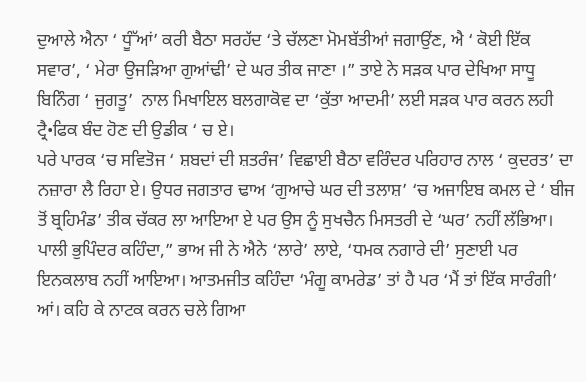ਦੁਆਲੇ ਐਨਾ ‘ ਧੂੰੱਆਂ’ ਕਰੀ ਬੈਠਾ ਸਰਹੱਦ ‘ਤੇ ਚੱਲਣਾ ਮੋਮਬੱਤੀਆਂ ਜਗਾਉਂਣ, ਐ ‘ ਕੋਈ ਇੱਕ ਸਵਾਰ’, ‘ ਮੇਰਾ ਉਜੜਿਆ ਗੁਆਂਢੀ’ ਦੇ ਘਰ ਤੀਕ ਜਾਣਾ ।” ਤਾਏ ਨੇ ਸੜਕ ਪਾਰ ਦੇਖਿਆ ਸਾਧੂ ਬਿਨਿੰਗ ‘ ਜੁਗਤੂ’  ਨਾਲ ਮਿਖਾਇਲ ਬਲਗਾਕੋਵ ਦਾ ‘ਕੁੱਤਾ ਆਦਮੀ’ ਲਈ ਸੜਕ ਪਾਰ ਕਰਨ ਲਹੀ  ਟ੍ਰੈ•ਫਿਕ ਬੰਦ ਹੋਣ ਦੀ ਉਡੀਕ ‘ ਚ ਏ।
ਪਰੇ ਪਾਰਕ ‘ਚ ਸਵਿਤੋਜ ‘ ਸ਼ਬਦਾਂ ਦੀ ਸ਼ਤਰੰਜ’ ਵਿਛਾਈ ਬੈਠਾ ਵਰਿੰਦਰ ਪਰਿਹਾਰ ਨਾਲ ‘ ਕੁਦਰਤ’ ਦਾ ਨਜ਼ਾਰਾ ਲੈ ਰਿਹਾ ਏ। ਉਧਰ ਜਗਤਾਰ ਢਾਅ ‘ਗੁਆਚੇ ਘਰ ਦੀ ਤਲਾਸ਼’ ‘ਚ ਅਜਾਇਬ ਕਮਲ ਦੇ ‘ ਬੀਜ ਤੋਂ ਬ੍ਰਹਿਮੰਡ’ ਤੀਕ ਚੱਕਰ ਲਾ ਆਇਆ ਏ ਪਰ ਉਸ ਨੂੰ ਸੁਖਚੈਨ ਮਿਸਤਰੀ ਦੇ ‘ਘਰ’ ਨਹੀਂ ਲੱਭਿਆ।
ਪਾਲੀ ਭੁਪਿੰਦਰ ਕਹਿੰਦਾ,” ਭਾਅ ਜੀ ਨੇ ਐਨੇ ‘ਲਾਰੇ’ ਲਾਏ, ‘ਧਮਕ ਨਗਾਰੇ ਦੀ’ ਸੁਣਾਈ ਪਰ ਇਨਕਲਾਬ ਨਹੀਂ ਆਇਆ। ਆਤਮਜੀਤ ਕਹਿੰਦਾ ‘ਮੰਗੂ ਕਾਮਰੇਡ’ ਤਾਂ ਹੈ ਪਰ ‘ਮੈਂ ਤਾਂ ਇੱਕ ਸਾਰੰਗੀ’ ਆਂ। ਕਹਿ ਕੇ ਨਾਟਕ ਕਰਨ ਚਲੇ ਗਿਆ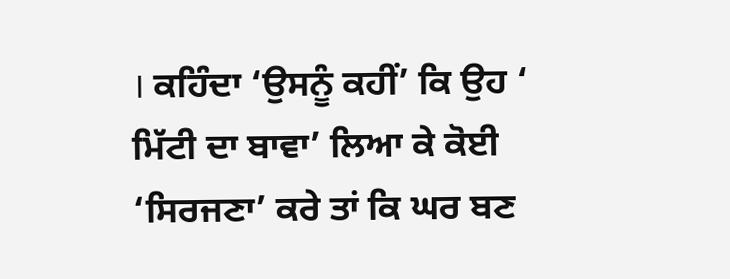। ਕਹਿੰਦਾ ‘ਉਸਨੂੰ ਕਹੀਂ’ ਕਿ ਉਹ ‘ ਮਿੱਟੀ ਦਾ ਬਾਵਾ’ ਲਿਆ ਕੇ ਕੋਈ ‘ਸਿਰਜਣਾ’ ਕਰੇ ਤਾਂ ਕਿ ਘਰ ਬਣ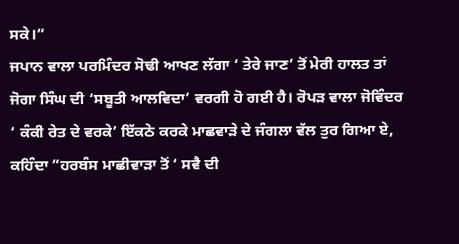ਸਕੇ।”
ਜਪਾਨ ਵਾਲਾ ਪਰਮਿੰਦਰ ਸੋਢੀ ਆਖਣ ਲੱਗਾ ‘ ਤੇਰੇ ਜਾਣ’ ਤੋਂ ਮੇਰੀ ਹਾਲਤ ਤਾਂ ਜੋਗਾ ਸਿੰਘ ਦੀ ‘ਸਬੂਤੀ ਆਲਵਿਦਾ’ ਵਰਗੀ ਹੋ ਗਈ ਹੈ। ਰੋਪੜ ਵਾਲਾ ਜੋਵਿੰਦਰ ‘ ਕੰਕੀ ਰੇਤ ਦੇ ਵਰਕੇ’ ਇੱਕਠੇ ਕਰਕੇ ਮਾਛਵਾੜੇ ਦੇ ਜੰਗਲਾ ਵੱਲ ਤੁਰ ਗਿਆ ਏ, ਕਹਿੰਦਾ ”ਹਰਬੰਸ ਮਾਛੀਵਾੜਾ ਤੋਂ ‘ ਸਵੈ ਦੀ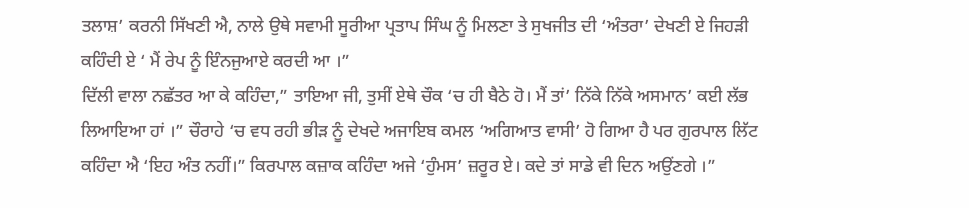ਤਲਾਸ਼’ ਕਰਨੀ ਸਿੱਖਣੀ ਐ, ਨਾਲੇ ਉਥੇ ਸਵਾਮੀ ਸੂਰੀਆ ਪ੍ਰਤਾਪ ਸਿੰਘ ਨੂੰ ਮਿਲਣਾ ਤੇ ਸੁਖਜੀਤ ਦੀ ‘ਅੰਤਰਾ’ ਦੇਖਣੀ ਏ ਜਿਹੜੀ ਕਹਿੰਦੀ ਏ ‘ ਮੈਂ ਰੇਪ ਨੂੰ ਇੰਨਜੁਆਏ ਕਰਦੀ ਆ ।”
ਦਿੱਲੀ ਵਾਲਾ ਨਛੱਤਰ ਆ ਕੇ ਕਹਿੰਦਾ,” ਤਾਇਆ ਜੀ, ਤੁਸੀਂ ਏਥੇ ਚੌਕ ‘ਚ ਹੀ ਬੈਠੇ ਹੋ। ਮੈਂ ਤਾਂ’ ਨਿੱਕੇ ਨਿੱਕੇ ਅਸਮਾਨ’ ਕਈ ਲੱਭ ਲਿਆਇਆ ਹਾਂ ।” ਚੌਰਾਹੇ ‘ਚ ਵਧ ਰਹੀ ਭੀੜ ਨੂੰ ਦੇਖਦੇ ਅਜਾਇਬ ਕਮਲ ‘ਅਗਿਆਤ ਵਾਸੀ’ ਹੋ ਗਿਆ ਹੈ ਪਰ ਗੁਰਪਾਲ ਲਿੱਟ ਕਹਿੰਦਾ ਐ ‘ਇਹ ਅੰਤ ਨਹੀਂ।” ਕਿਰਪਾਲ ਕਜ਼ਾਕ ਕਹਿੰਦਾ ਅਜੇ ‘ਹੁੰਮਸ’ ਜ਼ਰੂਰ ਏ। ਕਦੇ ਤਾਂ ਸਾਡੇ ਵੀ ਦਿਨ ਅਉਂਣਗੇ ।”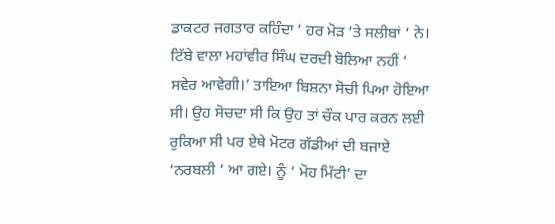ਡਾਕਟਰ ਜਗਤਾਰ ਕਹਿੰਦਾ ‘ ਹਰ ਮੋੜ ‘ਤੇ ਸਲੀਬਾਂ ‘ ਨੇ। ਟਿੱਬੇ ਵਾਲਾ ਮਹਾਂਵੀਰ ਸਿੰਘ ਦਰਦੀ ਬੋਲਿਆ ਨਹੀਂ ‘ ਸਵੇਰ ਆਵੇਗੀ।’ ਤਾਇਆ ਬਿਸ਼ਨਾ ਸੋਚੀ ਪਿਆ ਹੋਇਆ ਸੀ। ਉਹ ਸੋਚਦਾ ਸੀ ਕਿ ਉਹ ਤਾਂ ਚੌਕ ਪਾਰ ਕਰਨ ਲਈ ਰੁਕਿਆ ਸੀ ਪਰ ਏਥੇ ਮੋਟਰ ਗੱਡੀਆਂ ਦੀ ਬਜਾਏ ‘ਨਰਬਲੀ ‘ ਆ ਗਏ। ਨੂੰ ‘ ਮੋਹ ਮਿੱਟੀ’ ਦਾ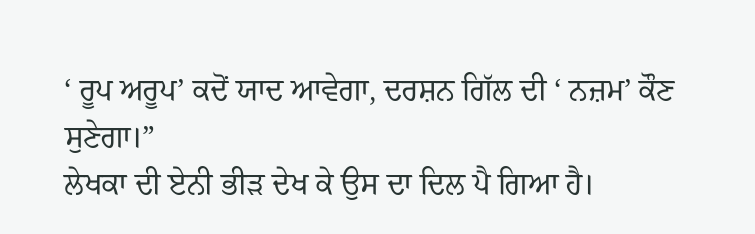‘ ਰੂਪ ਅਰੂਪ’ ਕਦੋਂ ਯਾਦ ਆਵੇਗਾ, ਦਰਸ਼ਨ ਗਿੱਲ ਦੀ ‘ ਨਜ਼ਮ’ ਕੌਣ ਸੁਣੇਗਾ।”
ਲੇਖਕਾ ਦੀ ਏਨੀ ਭੀੜ ਦੇਖ ਕੇ ਉਸ ਦਾ ਦਿਲ ਪੈ ਗਿਆ ਹੈ।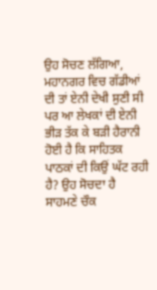ਉਹ ਸੋਚਣ ਲੱਗਿਆ, ਮਹਾਨਗਰ ਵਿਚ ਗੱਡੀਆਂ ਦੀ ਤਾਂ ਏਨੀ ਦੇਖੀ ਸੁਣੀ ਸੀ ਪਰ ਆ ਲੇਖਕਾਂ ਦੀ ਏਨੀ ਭੀੜ ਤੱਕ ਕੇ ਬੜੀ ਹੈਰਾਨੀ ਹੋਈ ਹੈ ਕਿ ਸਾਹਿਤਕ ਪਾਠਕਾਂ ਦੀ ਕਿਉਂ ਘੱਟ ਰਹੀ ਹੈ? ਉਹ ਸੋਚਦਾ ਹੈ ਸਾਹਮਣੇ ਚੌਕ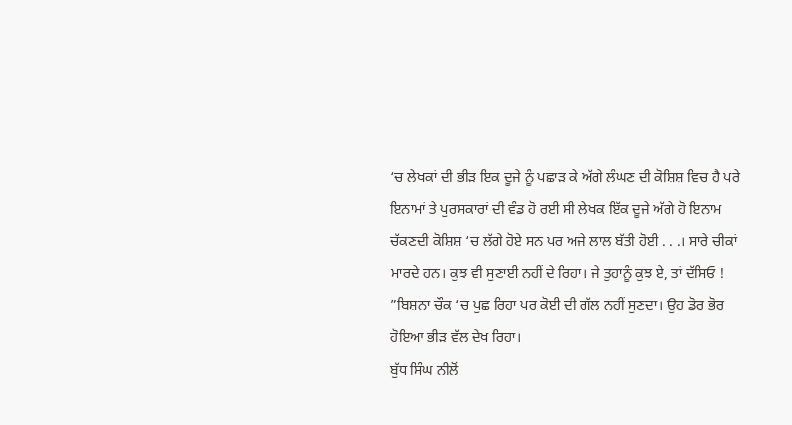‘ਚ ਲੇਖਕਾਂ ਦੀ ਭੀੜ ਇਕ ਦੂਜੇ ਨੂੰ ਪਛਾੜ ਕੇ ਅੱਗੇ ਲੰਘਣ ਦੀ ਕੋਸ਼ਿਸ਼ ਵਿਚ ਹੈ ਪਰੇ ਇਨਾਮਾਂ ਤੇ ਪੁਰਸਕਾਰਾਂ ਦੀ ਵੰਡ ਹੋ ਰਈ ਸੀ ਲੇਖਕ ਇੱਕ ਦੂਜੇ ਅੱਗੇ ਹੋ ਇਨਾਮ ਚੱਕਣਦੀ ਕੋਸ਼ਿਸ਼ ‘ਚ ਲੱਗੇ ਹੋਏ ਸਨ ਪਰ ਅਜੇ ਲਾਲ ਬੱਤੀ ਹੋਈ . . .। ਸਾਰੇ ਚੀਕਾਂ ਮਾਰਦੇ ਹਨ। ਕੁਝ ਵੀ ਸੁਣਾਈ ਨਹੀਂ ਦੇ ਰਿਹਾ। ਜੇ ਤੁਹਾਨੂੰ ਕੁਝ ਏ, ਤਾਂ ਦੱਸਿਓ ! ”ਬਿਸ਼ਨਾ ਚੌਕ ‘ਚ ਪੁਛ ਰਿਹਾ ਪਰ ਕੋਈ ਦੀ ਗੱਲ ਨਹੀਂ ਸੁਣਦਾ। ਉਹ ਡੋਰ ਭੋਰ ਹੋਇਆ ਭੀੜ ਵੱਲ ਦੇਖ ਰਿਹਾ।
ਬੁੱਧ ਸਿੰਘ ਨੀਲੋਂ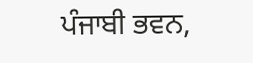ਪੰਜਾਬੀ ਭਵਨ,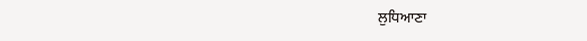ਲੁਧਿਆਣਾ